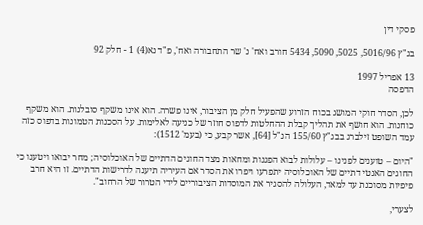פסקי דין

בג"ץ 5016/96, 5025, 5090, 5434 חורב ואח' נ' שר התחבורה ואח', פ"ד נא(4) 1 - חלק 92

13 אפריל 1997
הדפסה

לכן, הסדר חוקי המושג בכוח הזרוע שהפעיל חלק מן הציבור, אינו פשרה. הוא אינו משקף סובלנות. הוא משקף כוחנות. הוא חושף את תהליך קבלת ההחלטות לדפוס חוזר של כניעה לאלימות. על הסכנות הטמונות בדפוס כזה עמד השופט זילברג בבג"ץ 155/60 הנ"ל [64], אשר קבע, כי (בעמ' 1512):

"היום – טוענים לפנינו – עלולות לבוא הפגנות ומחאות מצד החוגים הדתיים של האוכלוסיה; מחר יבואו ויטענו כי החוגים האנטי דתיים של האוכלוסיה יתפרעו ויפרו את הסדר אם העיריה תיענה לדרישות הדתיים. זו היא חרב פיפיות מסוכנת עד למאד, העלולה להסגיר את המוסדות הציבוריים לידי הטרור של הרחוב".

לצערי,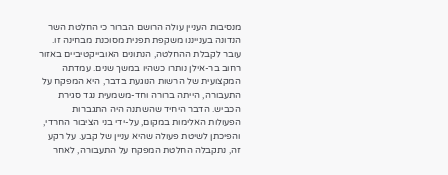מנסיבות העניין עולה הרושם הברור כי החלטת השר הנדונה בענייננו משקפת תפנית מסוכנת מבחינה זו. עובר לקבלת ההחלטה, הנתונים האובייקטיביים באזור רחוב בר-אילן נותרו כשהיו במשך שנים. עמדתה המקצועית של הרשות הנוגעת בדבר, היא המפקח על התעבורה, הייתה ברורה וחד-משמעית נגד סגירת הכביש. הדבר היחיד שהשתנה היה התגברות הפעולות האלימות במקום, על-ידי בני הציבור החרדי, והפיכתן לשיטת פעולה שהיא עניין של קבע. על רקע זה, נתקבלה החלטת המפקח על התעבורה, לאחר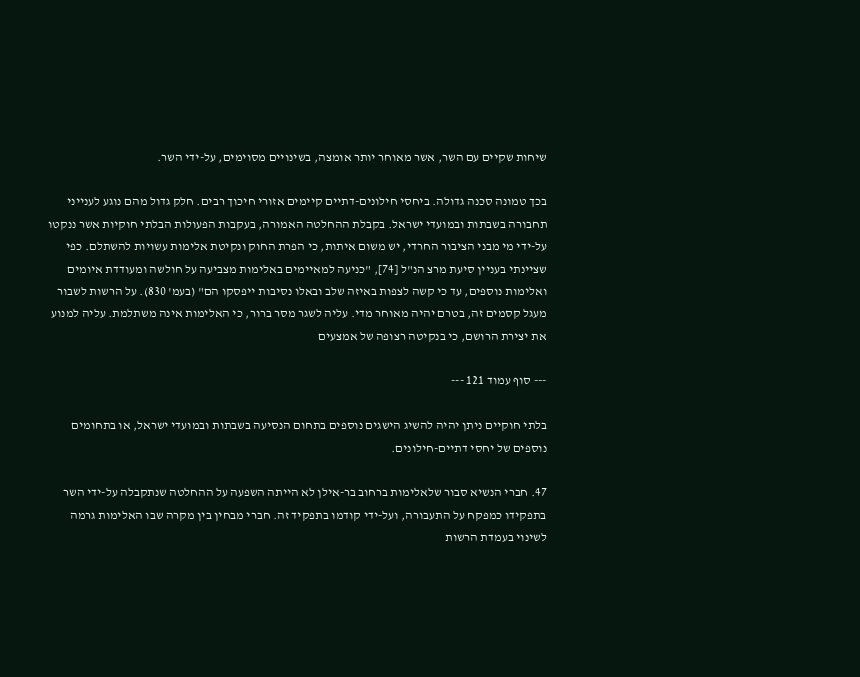שיחות שקיים עם השר, אשר מאוחר יותר אומצה, בשינויים מסוימים, על-ידי השר.

בכך טמונה סכנה גדולה. ביחסי חילונים-דתיים קיימים אזורי חיכוך רבים. חלק גדול מהם נוגע לענייני תחבורה בשבתות ובמועדי ישראל. בקבלת ההחלטה האמורה, בעקבות הפעולות הבלתי חוקיות אשר ננקטו על-ידי מי מבני הציבור החרדי, יש משום איתות, כי הפרת החוק ונקיטת אלימות עשויות להשתלם. כפי שציינתי בעניין סיעת מרצ הנ"ל [74], "כניעה למאיימים באלימות מצביעה על חולשה ומעודדת איומים ואלימות נוספים, עד כי קשה לצפות באיזה שלב ובאלו נסיבות ייפסקו הם" (בעמ' 830). על הרשות לשבור מעגל קסמים זה, בטרם יהיה מאוחר מדי. עליה לשגר מסר ברור, כי האלימות אינה משתלמת. עליה למנוע את יצירת הרושם, כי בנקיטה רצופה של אמצעים

--- סוף עמוד 121 ---

בלתי חוקיים ניתן יהיה להשיג הישגים נוספים בתחום הנסיעה בשבתות ובמועדי ישראל, או בתחומים נוספים של יחסי דתיים-חילונים.

47. חברי הנשיא סבור שלאלימות ברחוב בר-אילן לא הייתה השפעה על ההחלטה שנתקבלה על-ידי השר בתפקידו כמפקח על התעבורה, ועל-ידי קודמו בתפקיד זה. חברי מבחין בין מקרה שבו האלימות גרמה לשינוי בעמדת הרשות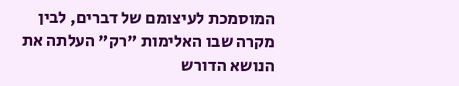המוסמכת לעיצומם של דברים, לבין מקרה שבו האלימות "רק" העלתה את הנושא הדורש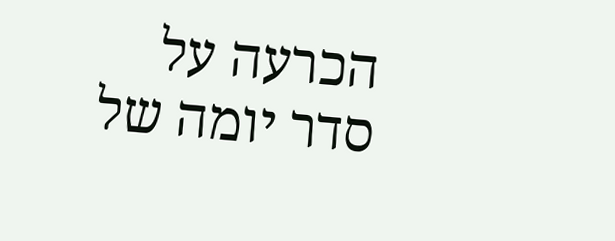הכרעה על סדר יומה של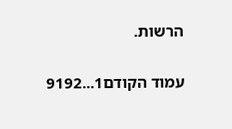הרשות.

עמוד הקודם1...9192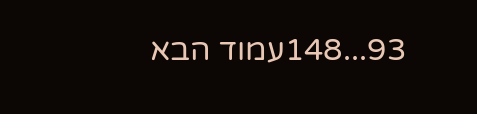93...148עמוד הבא